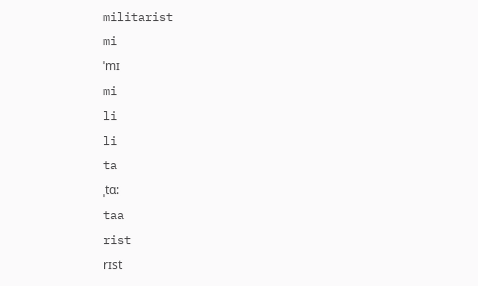militarist
mi
ˈmɪ
mi
li
li
ta
ˌtɑ:
taa
rist
rɪst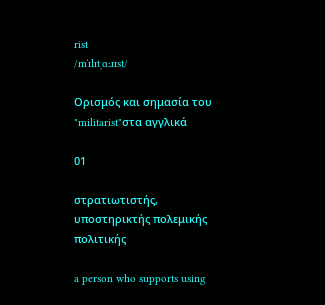rist
/mˈɪlɪtˌɑːɹɪst/

Ορισμός και σημασία του "militarist"στα αγγλικά

01

στρατιωτιστής, υποστηρικτής πολεμικής πολιτικής

a person who supports using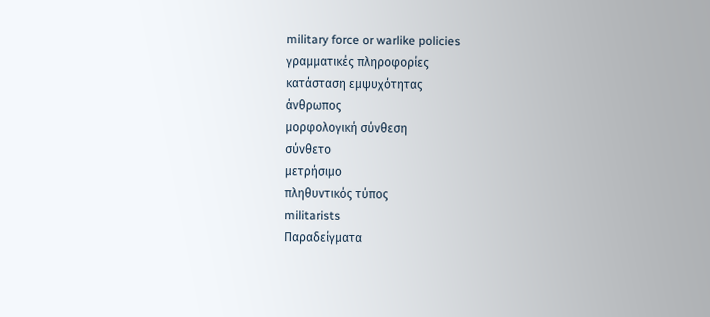military force or warlike policies
γραμματικές πληροφορίες
κατάσταση εμψυχότητας
άνθρωπος
μορφολογική σύνθεση
σύνθετο
μετρήσιμο
πληθυντικός τύπος
militarists
Παραδείγματα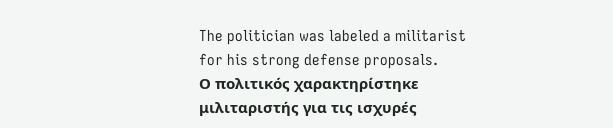The politician was labeled a militarist for his strong defense proposals.
Ο πολιτικός χαρακτηρίστηκε μιλιταριστής για τις ισχυρές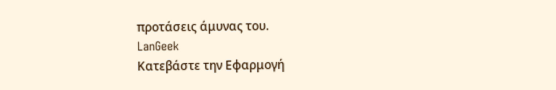προτάσεις άμυνας του.
LanGeek
Κατεβάστε την Εφαρμογή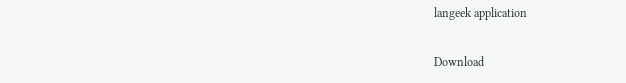langeek application

Download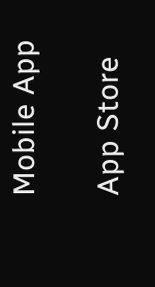Mobile App

App Store